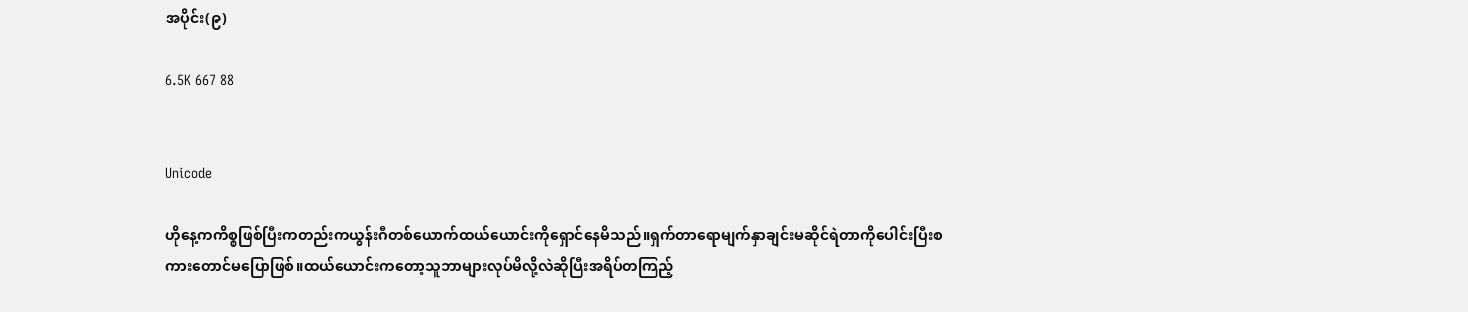အပိုင်း(၉)

6.5K 667 88


Unicode

ဟိုနေ့ကကိစ္စဖြစ်ပြီးကတည်းကယွန်းဂီတစ်ယောက်ထယ်ယောင်းကိုရှောင်နေမိသည်။ရှက်တာရောမျက်နှာချင်းမဆိုင်ရဲတာကိုပေါင်းပြီးစကားတောင်မပြောဖြစ်။ထယ်ယောင်းကတော့သူဘာများလုပ်မိလို့လဲဆိုပြီးအရိပ်တကြည့်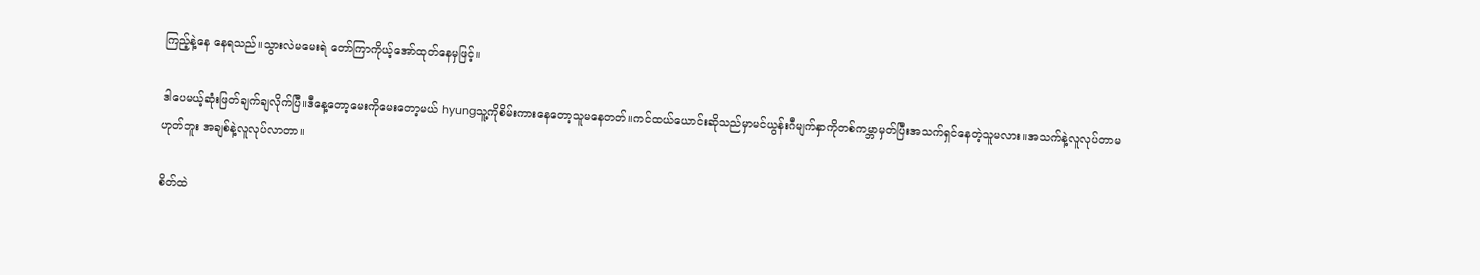ကြည့်နဲ့နေ နေရသည်။သွားလဲမမေးရဲ တော်ကြာကိုယ့်အော်ထုတ်နေမှဖြင့်။

ဒါပေမယ့်ဆုံးဖြတ်ချက်ချလိုက်ပြီ။ဒီနေ့တော့မေးကိုမေးတော့မယ် hyungသူ့ကိုစိမ်းကားနေတော့သူမနေတတ်။ကင်ထယ်ယောင်းဆိုသည်မှာမင်ယွန်းဂီမျက်နှာကိုတစ်ကမ္ဘာမှတ်ပြီးအသက်ရှင်နေတဲ့သူမလား။အသက်နဲ့လူလုပ်တာမဟုတ်ဘူး အချစ်နဲ့လူလုပ်လာတာ။

စိတ်ထဲ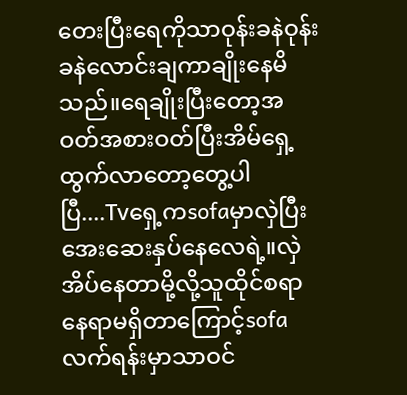တေးပြီးရေကိုသာဝုန်းခနဲဝုန်းခနဲလောင်းချကာချိုးနေမိသည်။ရေချိုးပြီးတော့အဝတ်အစားဝတ်ပြီးအိမ်ရှေ့ထွက်လာတော့တွေ့ပါပြီ....Tvရှေ့ကsofaမှာလှဲပြီးအေးဆေးနှပ်နေလေရဲ့။လှဲအိပ်နေတာမို့လို့သူထိုင်စရာနေရာမရှိတာကြောင့်sofaလက်ရန်းမှာသာဝင်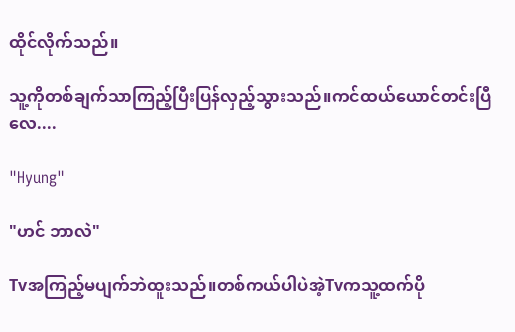ထိုင်လိုက်သည်။

သူ့ကိုတစ်ချက်သာကြည့်ပြီးပြန်လှည့်သွားသည်။ကင်ထယ်ယောင်တင်းပြီလေ....

"Hyung"

"ဟင် ဘာလဲ"

Tvအကြည့်မပျက်ဘဲထူးသည်။တစ်ကယ်ပါပဲအဲ့Tvကသူ့ထက်ပို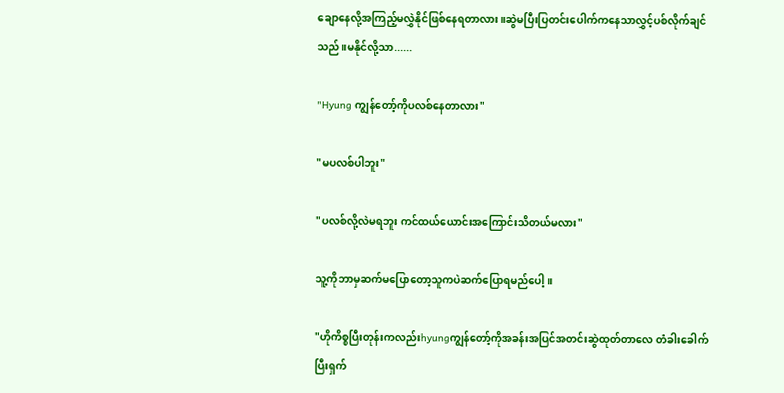ချောနေလို့အကြည့်မလွှဲနိုင်ဖြစ်နေရတာလား။ဆွဲမပြီးပြတင်းပေါက်ကနေသာလွှင့်ပစ်လိုက်ချင်သည်။မနိုင်လို့သာ......

"Hyung ကျွန်တော့်ကိုပလစ်နေတာလား"

"မပလစ်ပါဘူး"

"ပလစ်လို့လဲမရဘူး ကင်ထယ်ယောင်းအကြောင်းသိတယ်မလား"

သူ့ကိုဘာမှဆက်မပြောတော့သူကပဲဆက်ပြောရမည်ပေါ့။

"ဟိုကိစ္စပြီးတုန်းကလည်းhyungကျွန်တော့်ကိုအခန်းအပြင်အတင်းဆွဲထုတ်တာလေ တံခါးခေါက်ပြီးရှက်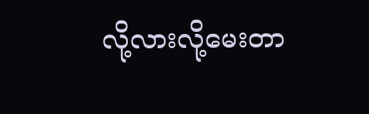လို့လားလို့မေးတာ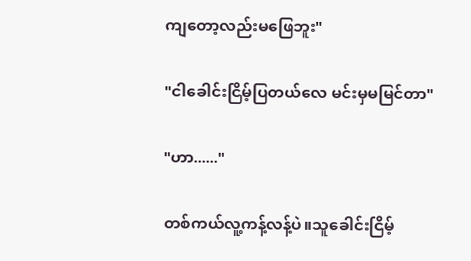ကျတော့လည်းမဖြေဘူး"

"ငါခေါင်းငြိမ့်ပြတယ်လေ မင်းမှမမြင်တာ"

"ဟာ......"

တစ်ကယ်လူ့ကန့်လန့်ပဲ။သူခေါင်းငြိမ့်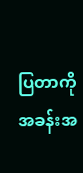ပြတာကိုအခန်းအ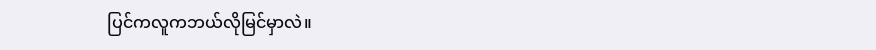ပြင်ကလူကဘယ်လိုမြင်မှာလဲ။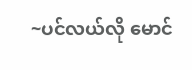~ပင်လယ်လို မောင်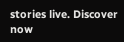stories live. Discover now